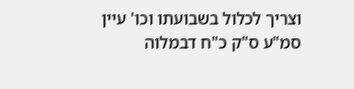וצריך לכלול בשבועתו וכו' עיין סמ"ע ס"ק כ"ח דבמלוה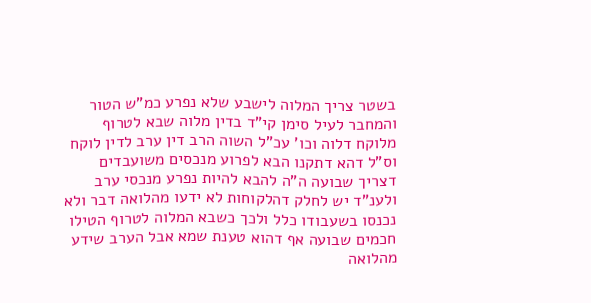בשטר צריך המלוה לישבע שלא נפרע כמ"ש הטור והמחבר לעיל סימן קי"ד בדין מלוה שבא לטרוף מלוקח דלוה וכו' עכ"ל השוה הרב דין ערב לדין לוקח וס"ל דהא דתקנו הבא לפרוע מנכסים משועבדים דצריך שבועה ה"ה להבא להיות נפרע מנכסי ערב ולענ"ד יש לחלק דהלקוחות לא ידעו מהלואה דבר ולא נכנסו בשעבודו כלל ולכך כשבא המלוה לטרוף הטילו חכמים שבועה אף דהוא טענת שמא אבל הערב שידע מהלואה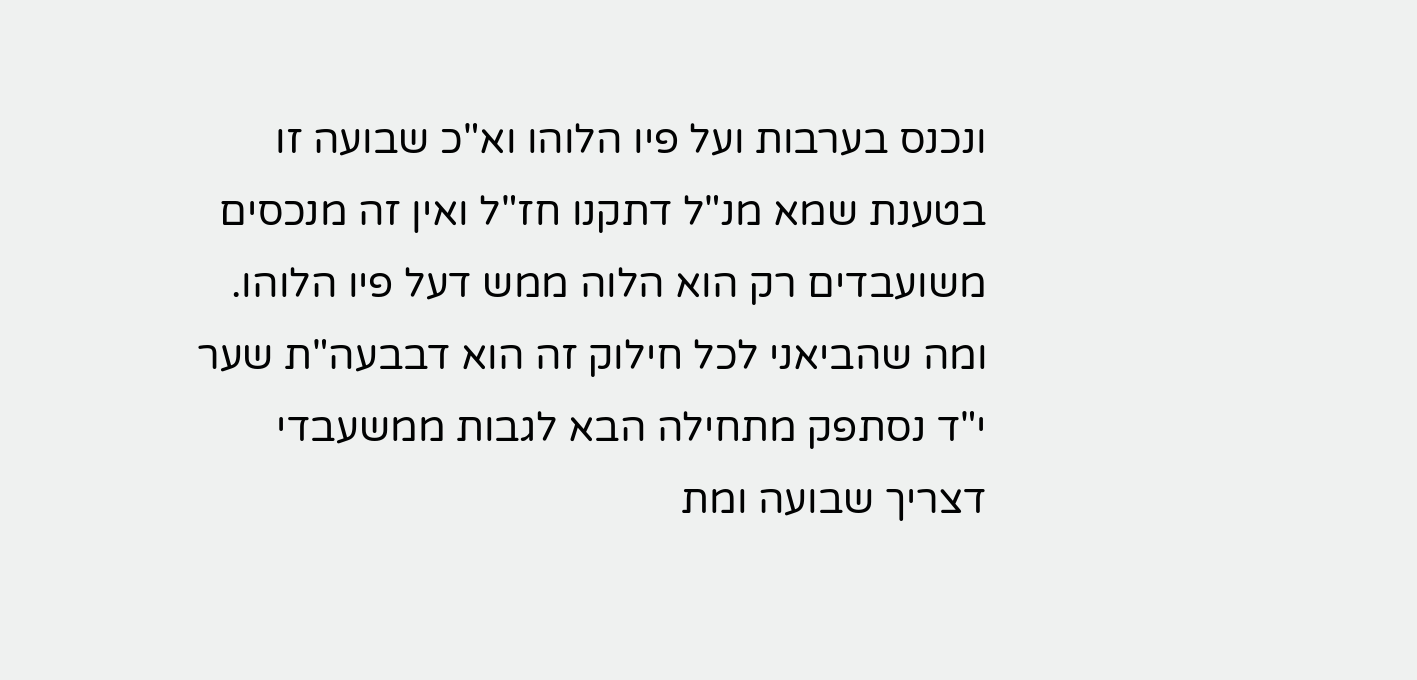ונכנס בערבות ועל פיו הלוהו וא"כ שבועה זו בטענת שמא מנ"ל דתקנו חז"ל ואין זה מנכסים משועבדים רק הוא הלוה ממש דעל פיו הלוהו. ומה שהביאני לכל חילוק זה הוא דבבעה"ת שער י"ד נסתפק מתחילה הבא לגבות ממשעבדי דצריך שבועה ומת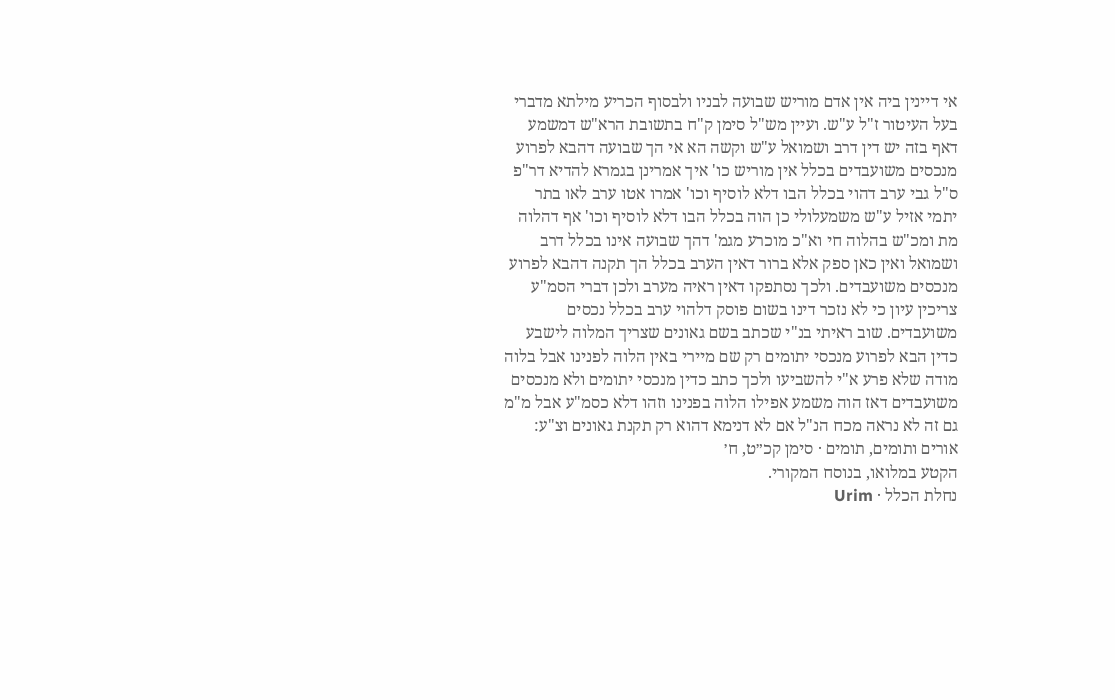אי דיינין ביה אין אדם מוריש שבועה לבניו ולבסוף הכריע מילתא מדברי בעל העיטור ז"ל ע"ש. ועיין מש"ל סימן ק"ח בתשובת הרא"ש דמשמע דאף בזה יש דין דרב ושמואל ע"ש וקשה הא אי הך שבועה דהבא לפרוע מנכסים משועבדים בכלל אין מוריש כו' איך אמרינן בגמרא להדיא דר"פ ס"ל גבי ערב דהוי בכלל הבו דלא לוסיף וכו' אמרו אטו ערב לאו בתר יתמי אזיל ע"ש משמעלולי כן הוה בכלל הבו דלא לוסיף וכו' אף דהלוה מת ומכ"ש בהלוה חי וא"כ מוכרע מגמ' דהך שבועה אינו בכלל דרב ושמואל ואין כאן ספק אלא ברור דאין הערב בכלל הך תקנה דהבא לפרוע מנכסים משועבדים. ולכך נסתפקו דאין ראיה מערב ולכן דברי הסמ"ע צריכין עיון כי לא נזכר דינו בשום פוסק דלהוי ערב בכלל נכסים משועבדים. שוב ראיתי בנ"י שכתב בשם גאונים שצריך המלוה לישבע כדין הבא לפרוע מנכסי יתומים רק שם מיירי באין הלוה לפנינו אבל בלוה מודה שלא פרע א"י להשביעו ולכך כתב כדין מנכסי יתומים ולא מנכסים משועבדים דאז הוה משמע אפילו הלוה בפנינו וזהו דלא כסמ"ע אבל מ"מ גם זה לא נראה מכח הנ"ל אם לא דנימא דהוא רק תקנת גאונים וצ"ע:
אורים ותומים, תומים · סימן קכ״ט, ח׳
הקטע במלואו, בנוסח המקורי.
נחלת הכלל · Urim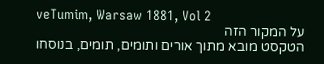veTumim, Warsaw 1881, Vol 2
על המקור הזה
הטקסט מובא מתוך אורים ותומים, תומים, בנוסחו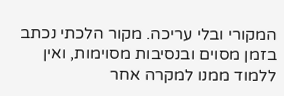המקורי ובלי עריכה. מקור הלכתי נכתב בזמן מסוים ובנסיבות מסוימות, ואין ללמוד ממנו למקרה אחר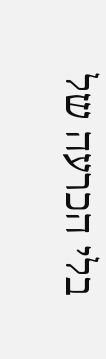בלי הכרעה של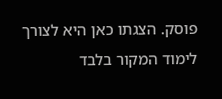פוסק. הצגתו כאן היא לצורך לימוד המקור בלבד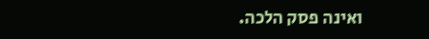ואינה פסק הלכה.